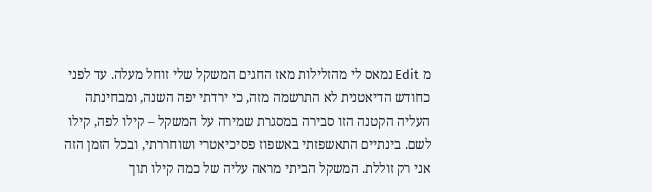מ Edit נמאס לי מהזלילות מאז החגים המשקל שלי זוחל מעלה. עד לפני כחודש הדיאטנית לא התרשמה מזה, כי ירדתי יפה השנה, ומבחינתה העליה הקטנה הזו סבירה במסגרת שמירה על המשקל – קילו לפה, קילו לשם. בינתיים התאשפזתי באשפוז פסיכיאטרי ושוחררתי, ובכל הזמן הזה אני רק זוללת. המשקל הביתי מראה עליה של כמה קילו תוך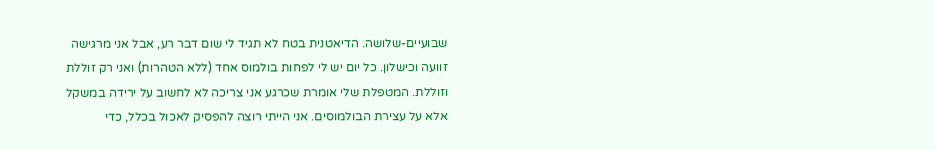שבועיים-שלושה. הדיאטנית בטח לא תגיד לי שום דבר רע, אבל אני מרגישה זוועה וכישלון. כל יום יש לי לפחות בולמוס אחד (ללא הטהרות) ואני רק זוללת וזוללת. המטפלת שלי אומרת שכרגע אני צריכה לא לחשוב על ירידה במשקל אלא על עצירת הבולמוסים. אני הייתי רוצה להפסיק לאכול בכלל, כדי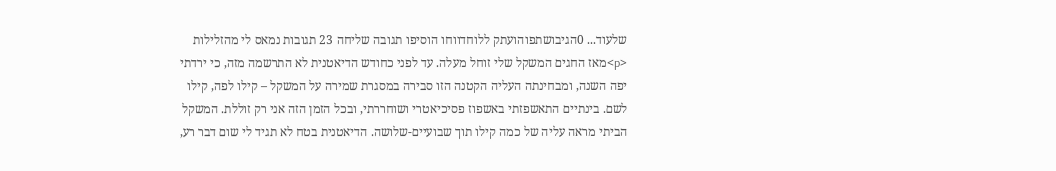שלעוד... 0הגיבושתפוהועתק ללוחדווחו הוסיפו תגובה שליחה 23 תגובות נמאס לי מהזלילות <p>מאז החגים המשקל שלי זוחל מעלה. עד לפני כחודש הדיאטנית לא התרשמה מזה, כי ירדתי יפה השנה, ומבחינתה העליה הקטנה הזו סבירה במסגרת שמירה על המשקל – קילו לפה, קילו לשם. בינתיים התאשפזתי באשפוז פסיכיאטרי ושוחררתי, ובכל הזמן הזה אני רק זוללת. המשקל הביתי מראה עליה של כמה קילו תוך שבועיים-שלושה. הדיאטנית בטח לא תגיד לי שום דבר רע,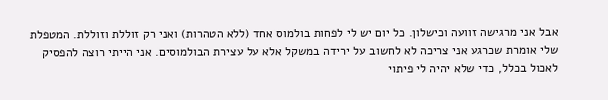אבל אני מרגישה זוועה וכישלון. כל יום יש לי לפחות בולמוס אחד (ללא הטהרות) ואני רק זוללת וזוללת. המטפלת שלי אומרת שכרגע אני צריכה לא לחשוב על ירידה במשקל אלא על עצירת הבולמוסים. אני הייתי רוצה להפסיק לאכול בכלל, כדי שלא יהיה לי פיתוי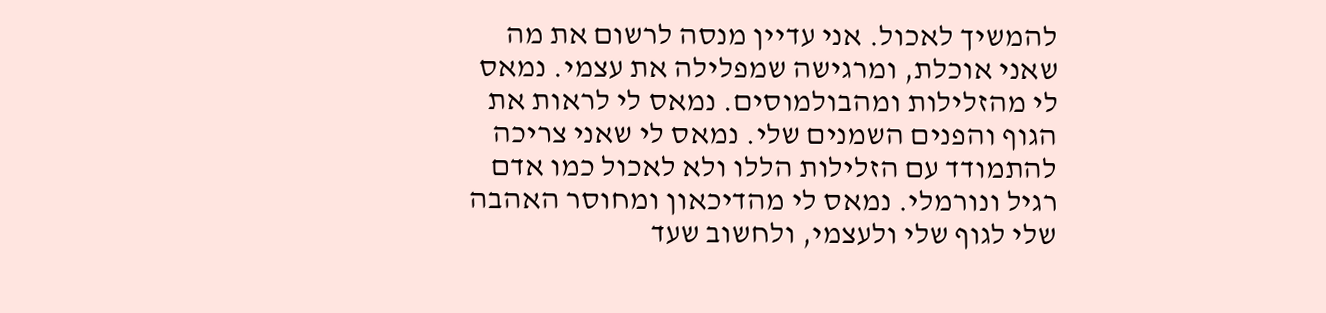להמשיך לאכול. אני עדיין מנסה לרשום את מה שאני אוכלת, ומרגישה שמפלילה את עצמי. נמאס לי מהזלילות ומהבולמוסים. נמאס לי לראות את הגוף והפנים השמנים שלי. נמאס לי שאני צריכה להתמודד עם הזלילות הללו ולא לאכול כמו אדם רגיל ונורמלי. נמאס לי מהדיכאון ומחוסר האהבה שלי לגוף שלי ולעצמי, ולחשוב שעד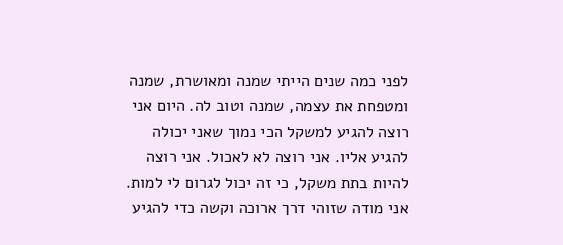לפני כמה שנים הייתי שמנה ומאושרת, שמנה ומטפחת את עצמה, שמנה וטוב לה. היום אני רוצה להגיע למשקל הכי נמוך שאני יכולה להגיע אליו. אני רוצה לא לאכול. אני רוצה להיות בתת משקל, כי זה יכול לגרום לי למות. אני מודה שזוהי דרך ארוכה וקשה כדי להגיע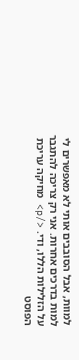למוות, אבל הסובבים אותי לא מאפשרים לי למות בדרכים אחרות. אני רק צריכה להתגבר על הזלילות הללו, ודי. </p> מחיקה עריכת הפוסט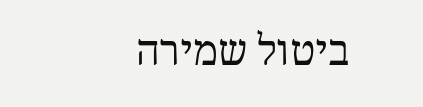ביטול שמירה